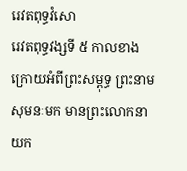រេវតពុទ្ធវំសោ
រេវតពុទ្ធវង្សទី ៥ កាលខាងក្រោយអំពីព្រះសម្ពុទ្ធ ព្រះនាមសុមនៈមក មានព្រះលោកនាយក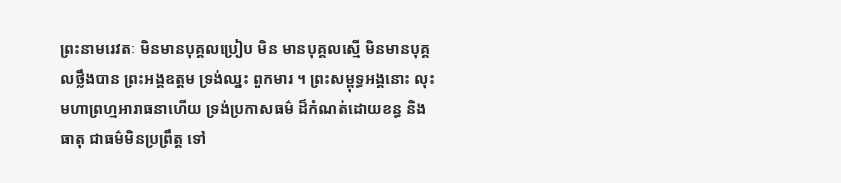ព្រះនាមរេវតៈ មិនមានបុគ្គលប្រៀប មិន មានបុគ្គលស្មើ មិនមានបុគ្គលថ្លឹងបាន ព្រះអង្គឧត្តម ទ្រង់ឈ្នះ ពួកមារ ។ ព្រះសម្ពុទ្ធអង្គនោះ លុះមហាព្រហ្មអារាធនាហើយ ទ្រង់ប្រកាសធម៌ ដ៏កំណត់ដោយខន្ធ និងធាតុ ជាធម៌មិនប្រព្រឹត្ត ទៅ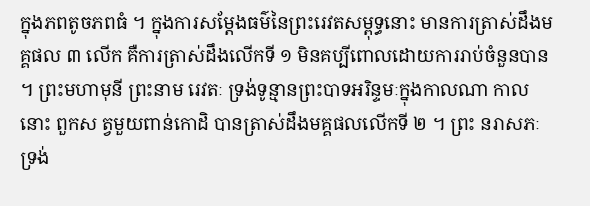ក្នុងភពតូចភពធំ ។ ក្នុងការសម្តែងធម៌នៃព្រះរេវតសម្ពុទ្ធនោះ មានការត្រាស់ដឹងមគ្គផល ៣ លើក គឺការត្រាស់ដឹងលើកទី ១ មិនគប្បីពោលដោយការរាប់ចំនួនបាន ។ ព្រះមហាមុនី ព្រះនាម រេវតៈ ទ្រង់ទូន្មានព្រះបាទអរិន្ទមៈក្នុងកាលណា កាលនោះ ពួកស ត្វមួយពាន់កោដិ បានត្រាស់ដឹងមគ្គផលលើកទី ២ ។ ព្រះ នរាសភៈ ទ្រង់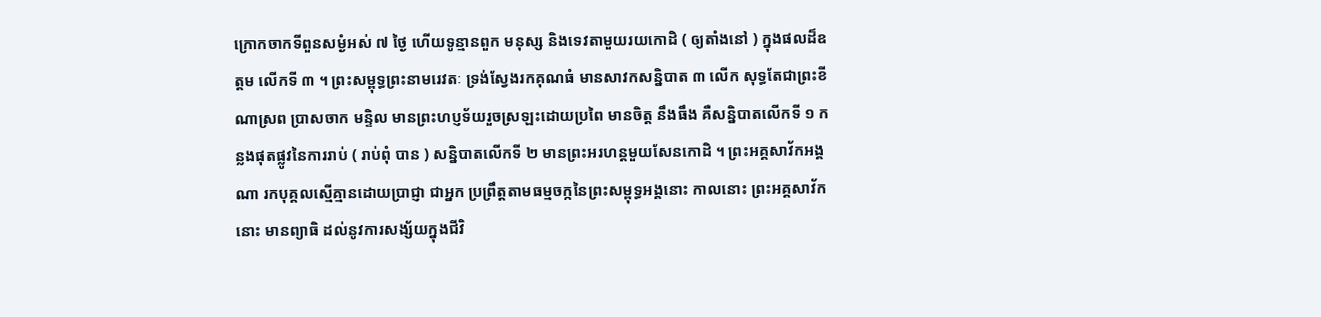ក្រោកចាកទីពួនសម្ងំអស់ ៧ ថ្ងៃ ហើយទូន្មានពួក មនុស្ស និងទេវតាមួយរយកោដិ ( ឲ្យតាំងនៅ ) ក្នុងផលដ៏ឧត្តម លើកទី ៣ ។ ព្រះសម្ពុទ្ធព្រះនាមរេវតៈ ទ្រង់ស្វែងរកគុណធំ មានសាវកសន្និបាត ៣ លើក សុទ្ធតែជាព្រះខីណាស្រព ប្រាសចាក មន្ទិល មានព្រះហប្ញទ័យរួចស្រឡះដោយប្រពៃ មានចិត្ត នឹងធឹង គឺសន្និបាតលើកទី ១ កន្លងផុតផ្លូវនៃការរាប់ ( រាប់ពុំ បាន ) សន្និបាតលើកទី ២ មានព្រះអរហន្តមួយសែនកោដិ ។ ព្រះអគ្គសាវ័កអង្គណា រកបុគ្គលស្មើគ្មានដោយប្រាជ្ញា ជាអ្នក ប្រព្រឹត្តតាមធម្មចក្កនៃព្រះសម្ពុទ្ធអង្គនោះ កាលនោះ ព្រះអគ្គសាវ័កនោះ មានព្យាធិ ដល់នូវការសង្ស័យក្នុងជីវិ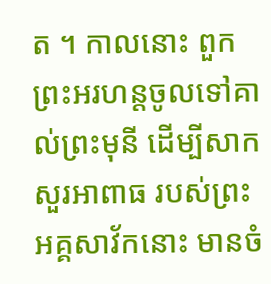ត ។ កាលនោះ ពួកព្រះអរហន្តចូលទៅគាល់ព្រះមុនី ដើម្បីសាកសួរអាពាធ របស់ព្រះអគ្គសាវ័កនោះ មានចំ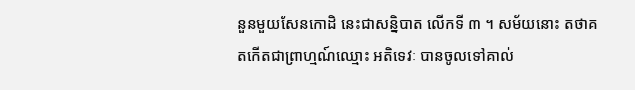នួនមួយសែនកោដិ នេះជាសន្និបាត លើកទី ៣ ។ សម័យនោះ តថាគតកើតជាព្រាហ្មណ៍ឈ្មោះ អតិទេវៈ បានចូលទៅគាល់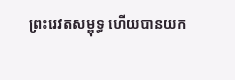ព្រះរេវតសម្ពុទ្ធ ហើយបានយក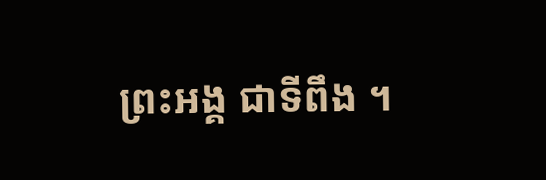ព្រះអង្គ ជាទីពឹង ។